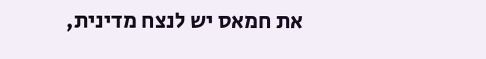את חמאס יש לנצח מדינית,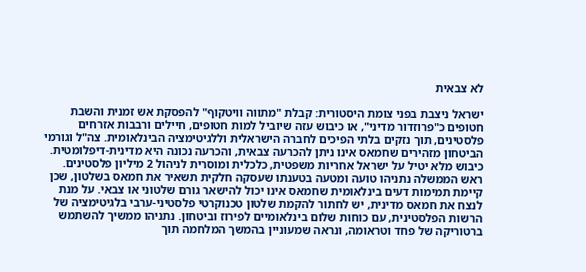לא צבאית

ישראל ניצבת בפני צומת היסטורית: קבלת "מתווה וויטקוף" להפסקת אש זמנית והשבת חטופים כ"פרוזדור מדיני", או כיבוש עזה שיוביל למות חטופים, חיילים ורבבות אזרחים פלסטינים, תוך נזקים בלתי הפיכים לחברה הישראלית וללגיטימציה הבינלאומית. צה"ל וגורמי הביטחון מזהירים שחמאס אינו ניתן להכרעה צבאית, והכרעה נכונה היא מדינית-דיפלומטית. כיבוש מלא יטיל על ישראל אחריות משפטית, כלכלית ומוסרית לניהול 2 מיליון פלסטינים. ראש הממשלה נתניהו טועה ומטעה בטענתו שעסקה חלקית תשאיר את חמאס בשלטון, שכן קיימת תמימות דעים בינלאומית שחמאס אינו יכול להישאר גורם שלטוני או צבאי. על מנת לנצח את חמאס מדינית, יש לחתור להקמת שלטון טכנוקרטי פלסטיני-ערבי בלגיטימציה של הרשות הפלסטינית, עם כוחות שלום בינלאומיים לפירוז וביטחון. נתניהו ממשיך להשתמש ברטוריקה של פחד וטראומה, ונראה שמעוניין בהמשך המלחמה תוך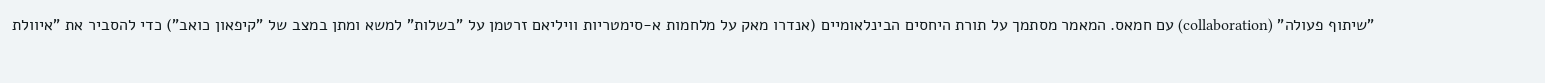"שיתוף פעולה" (collaboration) עם חמאס. המאמר מסתמך על תורת היחסים הבינלאומיים (אנדרו מאק על מלחמות א-סימטריות וויליאם זרטמן על "בשלות" למשא ומתן במצב של "קיפאון כואב") כדי להסביר את "איוולת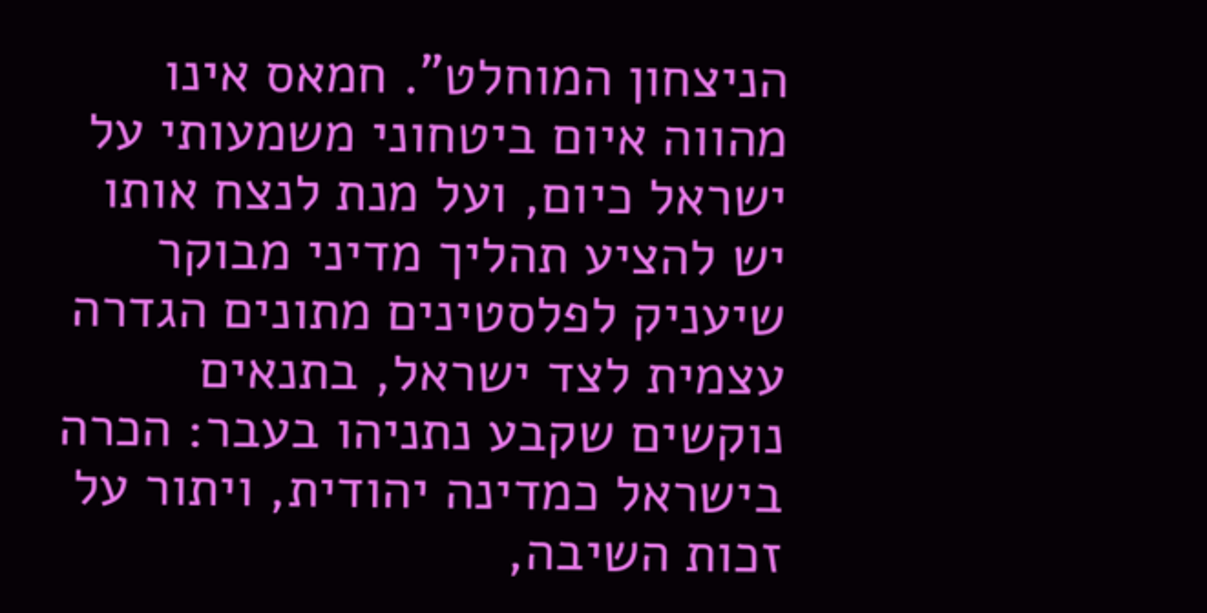הניצחון המוחלט". חמאס אינו מהווה איום ביטחוני משמעותי על ישראל כיום, ועל מנת לנצח אותו יש להציע תהליך מדיני מבוקר שיעניק לפלסטינים מתונים הגדרה עצמית לצד ישראל, בתנאים נוקשים שקבע נתניהו בעבר: הכרה בישראל כמדינה יהודית, ויתור על זכות השיבה,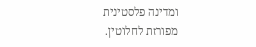ומדינה פלסטינית מפורזת לחלוטין.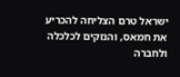ישראל טרם הצליחה להכריע את חמאס, והנזקים לכלכלה ולחברה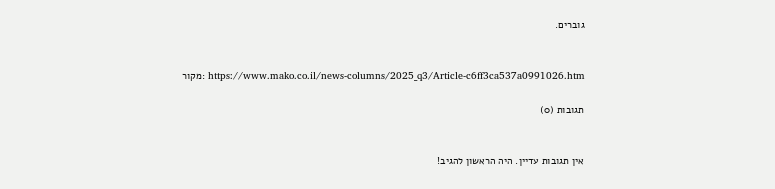גוברים.


מקור: https://www.mako.co.il/news-columns/2025_q3/Article-c6ff3ca537a0991026.htm

תגובות (0)


אין תגובות עדיין. היה הראשון להגיב!